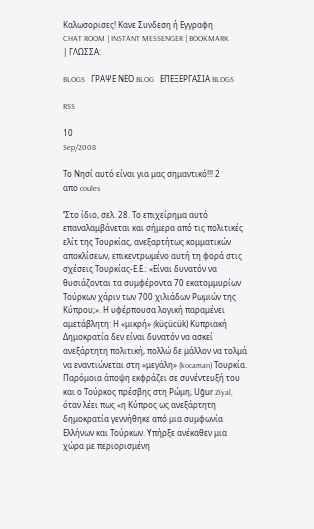Καλωσορισες! Κανε Συνδεση ή Εγγραφη
CHAT ROOM | INSTANT MESSENGER | BOOKMARK
| ΓΛΩΣΣΑ:

BLOGS   ΓΡΑΨΕ ΝΕΟ BLOG   ΕΠΕΞΕΡΓΑΣΙΑ BLOGS

RSS

10
Sep/2008

Το Νησί αυτό είναι για μας σημαντικό!!! 2
απο coules

‘’Στο ίδιο, σελ. 28. Το επιχείρημα αυτό επαναλαμβάνεται και σήμερα από τις πολιτικές ελίτ της Τουρκίας, ανεξαρτήτως κομματικών αποκλίσεων, επικεντρωμένο αυτή τη φορά στις σχέσεις Τουρκίας-Ε.Ε.: «Είναι δυνατόν να θυσιάζονται τα συμφέροντα 70 εκατομμυρίων Τούρκων χάριν των 700 χιλιάδων Ρωμιών της Κύπρου;». Η υφέρπουσα λογική παραμένει αμετάβλητη: Η «μικρή» (küçücük) Κυπριακή Δημοκρατία δεν είναι δυνατόν να ασκεί ανεξάρτητη πολιτική, πολλώ δε μάλλον να τολμά να εναντιώνεται στη «μεγάλη» (kocaman) Τουρκία. Παρόμοια άποψη εκφράζει σε συνέντευξή του και ο Τούρκος πρέσβης στη Ρώμη, Uğur Ziyal, όταν λέει πως «η Κύπρος ως ανεξάρτητη δημοκρατία γεννήθηκε από μια συμφωνία Ελλήνων και Τούρκων. Υπήρξε ανέκαθεν μια χώρα με περιορισμένη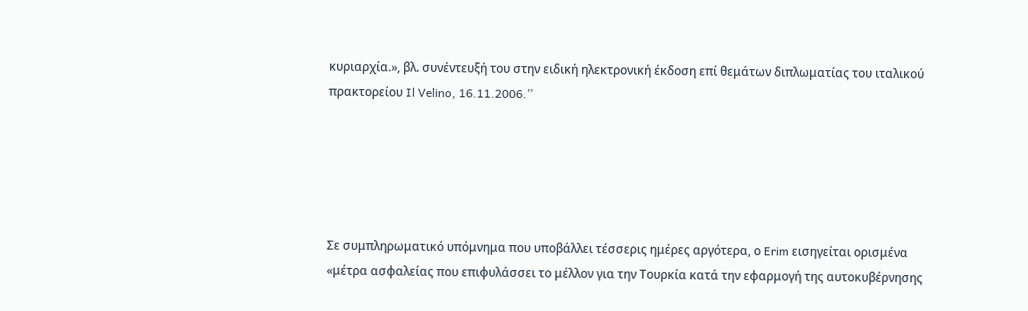κυριαρχία.», βλ. συνέντευξή του στην ειδική ηλεκτρονική έκδοση επί θεμάτων διπλωματίας του ιταλικού πρακτορείου Il Velino, 16.11.2006.’’





Σε συμπληρωματικό υπόμνημα που υποβάλλει τέσσερις ημέρες αργότερα, ο Erim εισηγείται ορισμένα «μέτρα ασφαλείας που επιφυλάσσει το μέλλον για την Τουρκία κατά την εφαρμογή της αυτοκυβέρνησης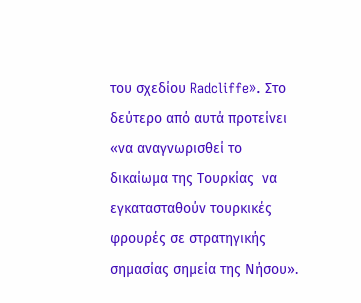του σχεδίου Radcliffe». Στο δεύτερο από αυτά προτείνει «να αναγνωρισθεί το δικαίωμα της Τουρκίας  να εγκατασταθούν τουρκικές φρουρές σε στρατηγικής σημασίας σημεία της Νήσου».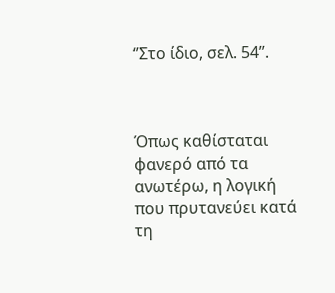‘’Στο ίδιο, σελ. 54’’.



Όπως καθίσταται φανερό από τα ανωτέρω, η λογική που πρυτανεύει κατά τη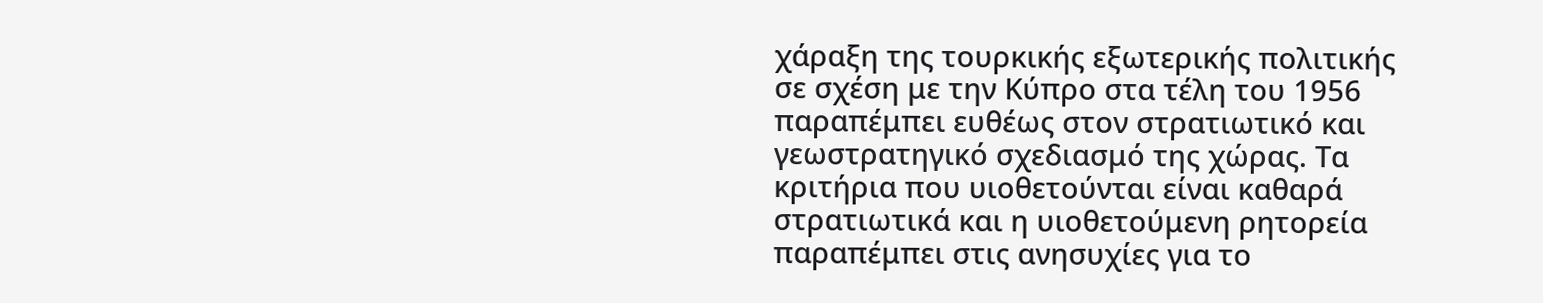χάραξη της τουρκικής εξωτερικής πολιτικής σε σχέση με την Κύπρο στα τέλη του 1956 παραπέμπει ευθέως στον στρατιωτικό και γεωστρατηγικό σχεδιασμό της χώρας. Τα κριτήρια που υιοθετούνται είναι καθαρά στρατιωτικά και η υιοθετούμενη ρητορεία παραπέμπει στις ανησυχίες για το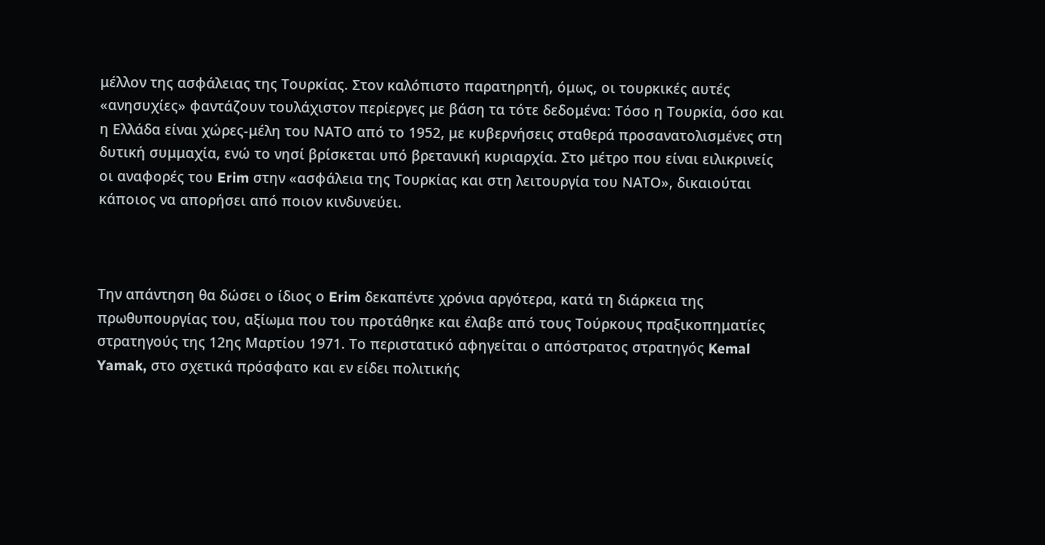μέλλον της ασφάλειας της Τουρκίας. Στον καλόπιστο παρατηρητή, όμως, οι τουρκικές αυτές «ανησυχίες» φαντάζουν τουλάχιστον περίεργες με βάση τα τότε δεδομένα: Τόσο η Τουρκία, όσο και η Ελλάδα είναι χώρες-μέλη του ΝΑΤΟ από το 1952, με κυβερνήσεις σταθερά προσανατολισμένες στη δυτική συμμαχία, ενώ το νησί βρίσκεται υπό βρετανική κυριαρχία. Στο μέτρο που είναι ειλικρινείς οι αναφορές του Erim στην «ασφάλεια της Τουρκίας και στη λειτουργία του ΝΑΤΟ», δικαιούται κάποιος να απορήσει από ποιον κινδυνεύει.



Την απάντηση θα δώσει ο ίδιος ο Erim δεκαπέντε χρόνια αργότερα, κατά τη διάρκεια της πρωθυπουργίας του, αξίωμα που του προτάθηκε και έλαβε από τους Τούρκους πραξικοπηματίες στρατηγούς της 12ης Μαρτίου 1971. Το περιστατικό αφηγείται ο απόστρατος στρατηγός Kemal Yamak, στo σχετικά πρόσφατο και εν είδει πολιτικής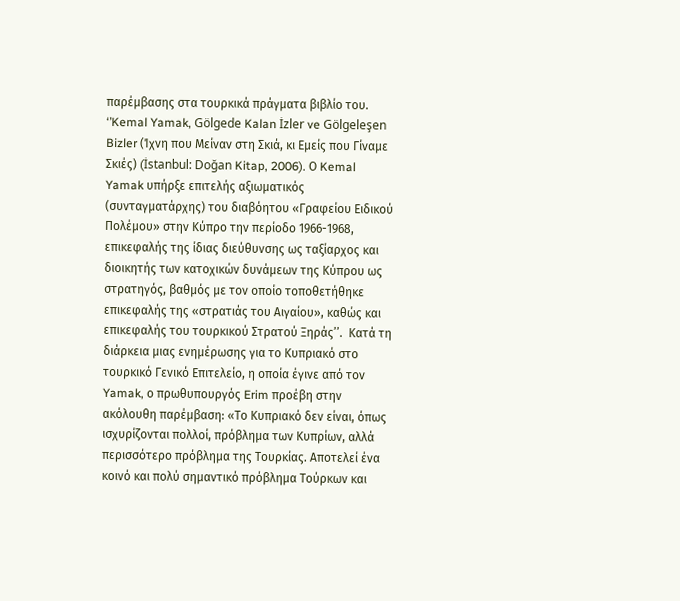παρέμβασης στα τουρκικά πράγματα βιβλίο του. ‘’Kemal Yamak, Gölgede Kalan İzler ve Gölgeleşen Bizler (Ίχνη που Μείναν στη Σκιά, κι Εμείς που Γίναμε Σκιές) (İstanbul: Doğan Kitap, 2006). Ο Kemal Yamak υπήρξε επιτελής αξιωματικός (συνταγματάρχης) του διαβόητου «Γραφείου Ειδικού Πολέμου» στην Κύπρο την περίοδο 1966-1968, επικεφαλής της ίδιας διεύθυνσης ως ταξίαρχος και διοικητής των κατοχικών δυνάμεων της Κύπρου ως στρατηγός, βαθμός με τον οποίο τοποθετήθηκε επικεφαλής της «στρατιάς του Αιγαίου», καθώς και επικεφαλής του τουρκικού Στρατού Ξηράς’’.  Κατά τη διάρκεια μιας ενημέρωσης για το Κυπριακό στο τουρκικό Γενικό Επιτελείο, η οποία έγινε από τον Yamak, ο πρωθυπουργός Erim προέβη στην ακόλουθη παρέμβαση: «Το Κυπριακό δεν είναι, όπως ισχυρίζονται πολλοί, πρόβλημα των Κυπρίων, αλλά περισσότερο πρόβλημα της Τουρκίας. Αποτελεί ένα κοινό και πολύ σημαντικό πρόβλημα Τούρκων και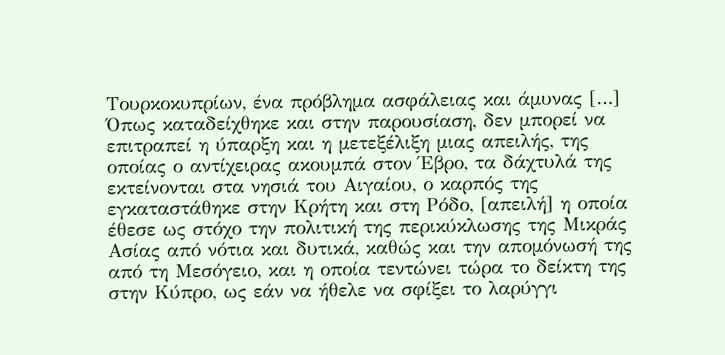Τουρκοκυπρίων, ένα πρόβλημα ασφάλειας και άμυνας […] Όπως καταδείχθηκε και στην παρουσίαση, δεν μπορεί να επιτραπεί η ύπαρξη και η μετεξέλιξη μιας απειλής, της οποίας ο αντίχειρας ακουμπά στον Έβρο, τα δάχτυλά της εκτείνονται στα νησιά του Αιγαίου, ο καρπός της εγκαταστάθηκε στην Κρήτη και στη Ρόδο, [απειλή] η οποία έθεσε ως στόχο την πολιτική της περικύκλωσης της Μικράς Ασίας από νότια και δυτικά, καθώς και την απομόνωσή της από τη Μεσόγειο, και η οποία τεντώνει τώρα το δείκτη της στην Κύπρο, ως εάν να ήθελε να σφίξει το λαρύγγι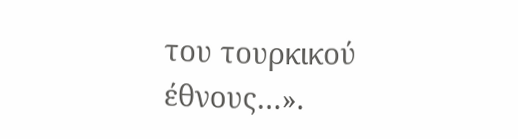του τουρκικού έθνους…».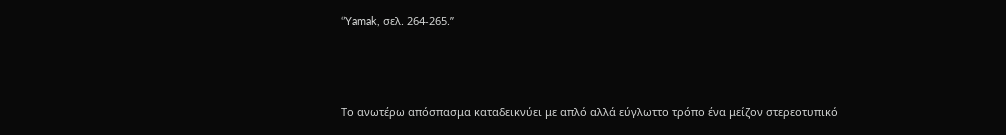‘’Yamak, σελ. 264-265.’’



Το ανωτέρω απόσπασμα καταδεικνύει με απλό αλλά εύγλωττο τρόπο ένα μείζον στερεοτυπικό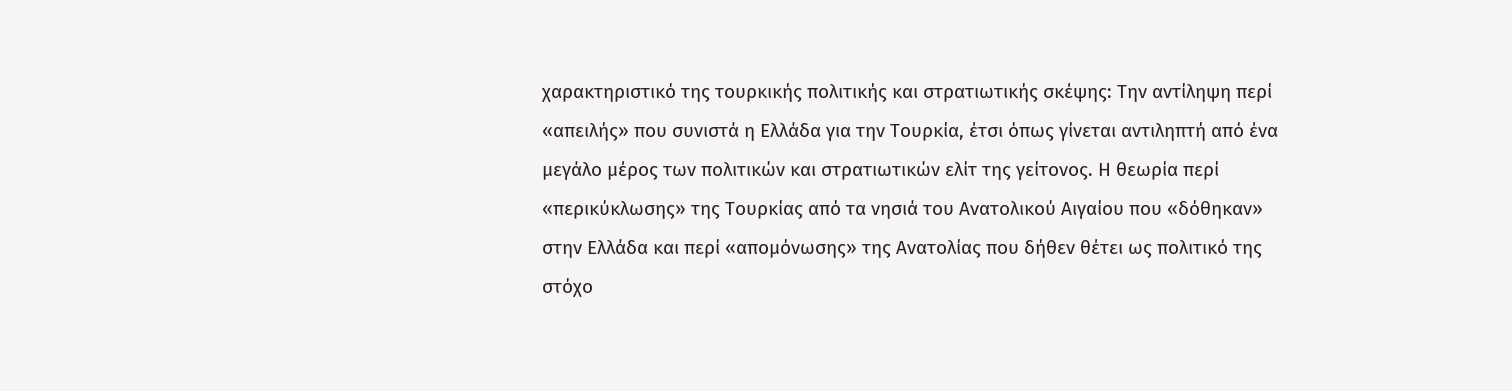χαρακτηριστικό της τουρκικής πολιτικής και στρατιωτικής σκέψης: Την αντίληψη περί «απειλής» που συνιστά η Ελλάδα για την Τουρκία, έτσι όπως γίνεται αντιληπτή από ένα μεγάλο μέρος των πολιτικών και στρατιωτικών ελίτ της γείτονος. Η θεωρία περί «περικύκλωσης» της Τουρκίας από τα νησιά του Ανατολικού Αιγαίου που «δόθηκαν» στην Ελλάδα και περί «απομόνωσης» της Ανατολίας που δήθεν θέτει ως πολιτικό της στόχο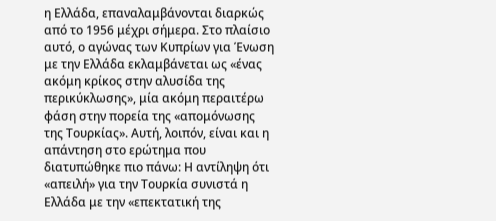η Ελλάδα, επαναλαμβάνονται διαρκώς από το 1956 μέχρι σήμερα. Στο πλαίσιο αυτό, ο αγώνας των Κυπρίων για Ένωση με την Ελλάδα εκλαμβάνεται ως «ένας ακόμη κρίκος στην αλυσίδα της περικύκλωσης», μία ακόμη περαιτέρω φάση στην πορεία της «απομόνωσης της Τουρκίας». Αυτή, λοιπόν, είναι και η απάντηση στο ερώτημα που διατυπώθηκε πιο πάνω: Η αντίληψη ότι «απειλή» για την Τουρκία συνιστά η Ελλάδα με την «επεκτατική της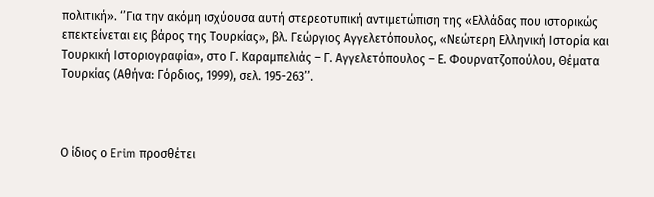πολιτική». ‘’Για την ακόμη ισχύουσα αυτή στερεοτυπική αντιμετώπιση της «Ελλάδας που ιστορικώς επεκτείνεται εις βάρος της Τουρκίας», βλ. Γεώργιος Αγγελετόπουλος, «Νεώτερη Ελληνική Ιστορία και Τουρκική Ιστοριογραφία», στο Γ. Καραμπελιάς – Γ. Αγγελετόπουλος – Ε. Φουρνατζοπούλου, Θέματα Τουρκίας (Αθήνα: Γόρδιος, 1999), σελ. 195-263’’.



Ο ίδιος ο Erim προσθέτει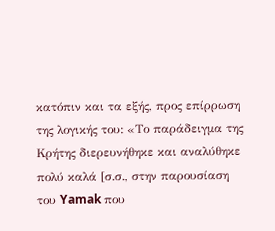κατόπιν και τα εξής, προς επίρρωση της λογικής του: «Το παράδειγμα της Κρήτης διερευνήθηκε και αναλύθηκε πολύ καλά [σ.σ., στην παρουσίαση του Yamak που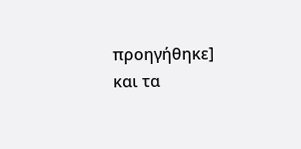προηγήθηκε] και τα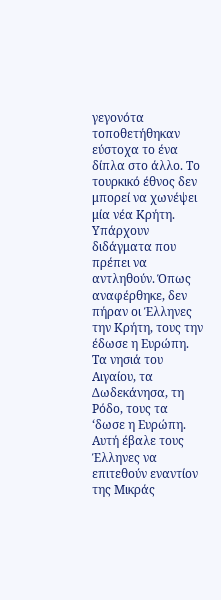γεγονότα τοποθετήθηκαν εύστοχα το ένα δίπλα στο άλλο. Το τουρκικό έθνος δεν μπορεί να χωνέψει μία νέα Κρήτη. Υπάρχουν διδάγματα που πρέπει να αντληθούν. Όπως αναφέρθηκε, δεν πήραν οι Έλληνες την Κρήτη, τους την έδωσε η Ευρώπη. Τα νησιά του Αιγαίου, τα Δωδεκάνησα, τη Ρόδο, τους τα ‘δωσε η Ευρώπη. Αυτή έβαλε τους Έλληνες να επιτεθούν εναντίον της Μικράς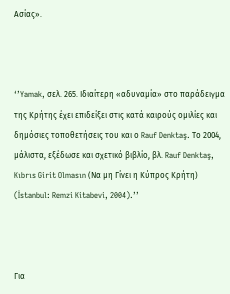Ασίας».



‘’Yamak, σελ. 265. Ιδιαίτερη «αδυναμία» στο παράδειγμα της Κρήτης έχει επιδείξει στις κατά καιρούς ομιλίες και δημόσιες τοποθετήσεις του και ο Rauf Denktaş. Το 2004, μάλιστα, εξέδωσε και σχετικό βιβλίο, βλ. Rauf Denktaş, Kıbrıs Girit Olmasın (Να μη Γίνει η Κύπρος Κρήτη) (İstanbul: Remzi Kitabevi, 2004).’’



Για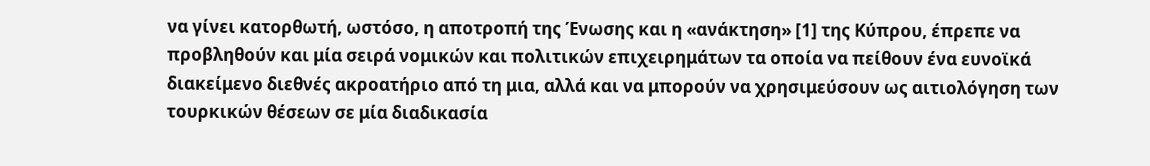να γίνει κατορθωτή, ωστόσο, η αποτροπή της Ένωσης και η «ανάκτηση» [1] της Κύπρου, έπρεπε να προβληθούν και μία σειρά νομικών και πολιτικών επιχειρημάτων τα οποία να πείθουν ένα ευνοϊκά διακείμενο διεθνές ακροατήριο από τη μια, αλλά και να μπορούν να χρησιμεύσουν ως αιτιολόγηση των τουρκικών θέσεων σε μία διαδικασία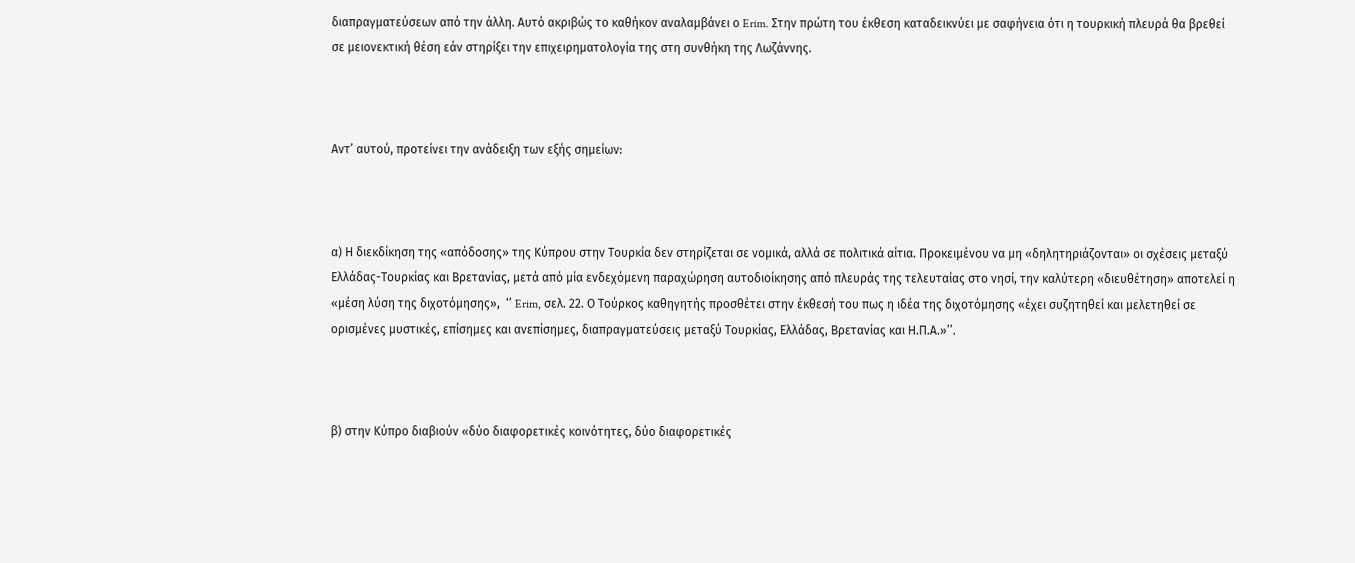διαπραγματεύσεων από την άλλη. Αυτό ακριβώς το καθήκον αναλαμβάνει ο Erim. Στην πρώτη του έκθεση καταδεικνύει με σαφήνεια ότι η τουρκική πλευρά θα βρεθεί σε μειονεκτική θέση εάν στηρίξει την επιχειρηματολογία της στη συνθήκη της Λωζάννης.



Αντ’ αυτού, προτείνει την ανάδειξη των εξής σημείων:



α) Η διεκδίκηση της «απόδοσης» της Κύπρου στην Τουρκία δεν στηρίζεται σε νομικά, αλλά σε πολιτικά αίτια. Προκειμένου να μη «δηλητηριάζονται» οι σχέσεις μεταξύ Ελλάδας-Τουρκίας και Βρετανίας, μετά από μία ενδεχόμενη παραχώρηση αυτοδιοίκησης από πλευράς της τελευταίας στο νησί, την καλύτερη «διευθέτηση» αποτελεί η «μέση λύση της διχοτόμησης»,  ‘’ Erim, σελ. 22. Ο Τούρκος καθηγητής προσθέτει στην έκθεσή του πως η ιδέα της διχοτόμησης «έχει συζητηθεί και μελετηθεί σε ορισμένες μυστικές, επίσημες και ανεπίσημες, διαπραγματεύσεις μεταξύ Τουρκίας, Ελλάδας, Βρετανίας και Η.Π.Α.»’’.



β) στην Κύπρο διαβιούν «δύο διαφορετικές κοινότητες, δύο διαφορετικές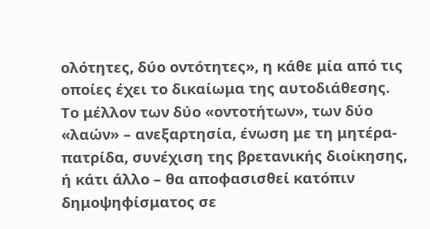ολότητες, δύο οντότητες», η κάθε μία από τις οποίες έχει το δικαίωμα της αυτοδιάθεσης. Το μέλλον των δύο «οντοτήτων», των δύο «λαών» – ανεξαρτησία, ένωση με τη μητέρα-πατρίδα, συνέχιση της βρετανικής διοίκησης, ή κάτι άλλο – θα αποφασισθεί κατόπιν δημοψηφίσματος σε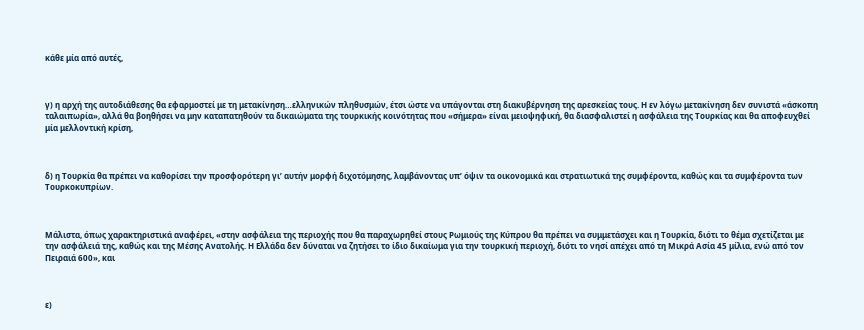κάθε μία από αυτές,



γ) η αρχή της αυτοδιάθεσης θα εφαρμοστεί με τη μετακίνηση…ελληνικών πληθυσμών, έτσι ώστε να υπάγονται στη διακυβέρνηση της αρεσκείας τους. Η εν λόγω μετακίνηση δεν συνιστά «άσκοπη ταλαιπωρία», αλλά θα βοηθήσει να μην καταπατηθούν τα δικαιώματα της τουρκικής κοινότητας που «σήμερα» είναι μειοψηφική, θα διασφαλιστεί η ασφάλεια της Τουρκίας και θα αποφευχθεί μία μελλοντική κρίση,



δ) η Τουρκία θα πρέπει να καθορίσει την προσφορότερη γι’ αυτήν μορφή διχοτόμησης, λαμβάνοντας υπ’ όψιν τα οικονομικά και στρατιωτικά της συμφέροντα, καθώς και τα συμφέροντα των Τουρκοκυπρίων.



Μάλιστα, όπως χαρακτηριστικά αναφέρει, «στην ασφάλεια της περιοχής που θα παραχωρηθεί στους Ρωμιούς της Κύπρου θα πρέπει να συμμετάσχει και η Τουρκία, διότι το θέμα σχετίζεται με την ασφάλειά της, καθώς και της Μέσης Ανατολής. Η Ελλάδα δεν δύναται να ζητήσει το ίδιο δικαίωμα για την τουρκική περιοχή, διότι το νησί απέχει από τη Μικρά Ασία 45 μίλια, ενώ από τον Πειραιά 600», και



ε)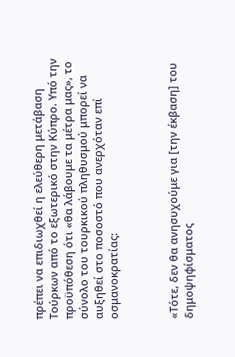πρέπει να επιδιωχθεί η ελεύθερη μετάβαση Τούρκων από το εξωτερικό στην Κύπρο. Υπό την προϋπόθεση ότι «θα λάβουμε τα μέτρα μας», το σύνολο του τουρκικού πληθυσμού μπορεί να αυξηθεί στο ποσοστό που ανερχόταν επί οσμανοκρατίας:



«Τότε, δεν θα ανησυχούμε για [την έκβαση] του δημοψηφίσματος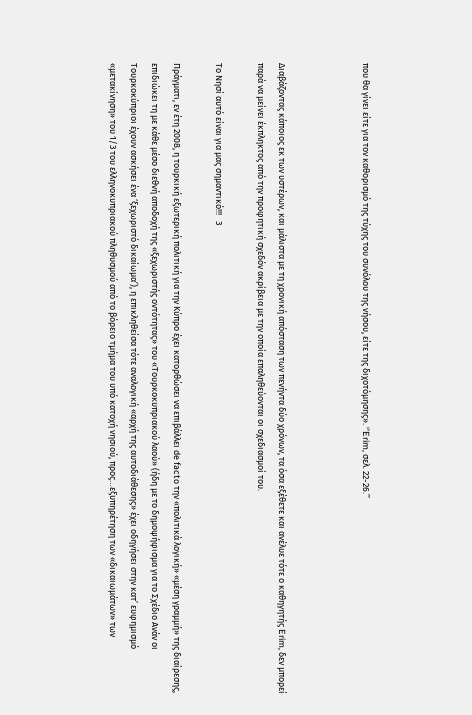που θα γίνει είτε για τον καθορισμό της τύχης του συνόλου της νήσου, είτε της διχοτόμησης». ‘’Erim, σελ. 22-26.’’



Διαβάζοντας κάποιος εκ των υστέρων, και μάλιστα με τη χρονική απόσταση των πενήντα δύο χρόνων, τα όσα εξέθετε και ανέλυε τότε ο καθηγητής Erim, δεν μπορεί παρά να μείνει έκπληκτος από την προφητική σχεδόν ακρίβεια με την οποία επαληθεύονται οι σχεδιασμοί του.

Το Νησί αυτό είναι για μας σημαντικό!!!   3

Πράγματι, εν έτη 2008, η τουρκική εξωτερική πολιτική για την Κύπρο έχει κατορθώσει να επιβάλλει de facto την «πολιτικά λογική» «μέση γραμμή» της διαίρεσης, επιδιώκει τη με κάθε μέσο διεθνή αποδοχή της «ξεχωριστής οντότητας» του «Τουρκοκυπριακού λαού» (ήδη με το δημοψήφισμα για το Σχέδιο Ανάν οι Τουρκοκύπριοι έχουν ασκήσει ένα ‘ξεχωριστό δικαίωμα’), η επικληθείσα τότε αναλογική «αρχή της αυτοδιάθεσης» έχει οδηγήσει στην κατ’ ευφημισμό «μετακίνηση» του 1/3 του ελληνοκυπριακού πληθυσμού από το βόρειο τμήμα του υπό κατοχή νησιού, προς…εξυπηρέτηση των «δικαιωμάτων» των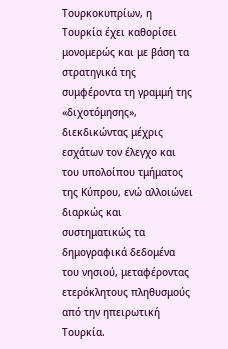Τουρκοκυπρίων, η Τουρκία έχει καθορίσει μονομερώς και με βάση τα στρατηγικά της συμφέροντα τη γραμμή της «διχοτόμησης», διεκδικώντας μέχρις εσχάτων τον έλεγχο και του υπολοίπου τμήματος της Κύπρου, ενώ αλλοιώνει διαρκώς και συστηματικώς τα δημογραφικά δεδομένα του νησιού, μεταφέροντας ετερόκλητους πληθυσμούς από την ηπειρωτική Τουρκία.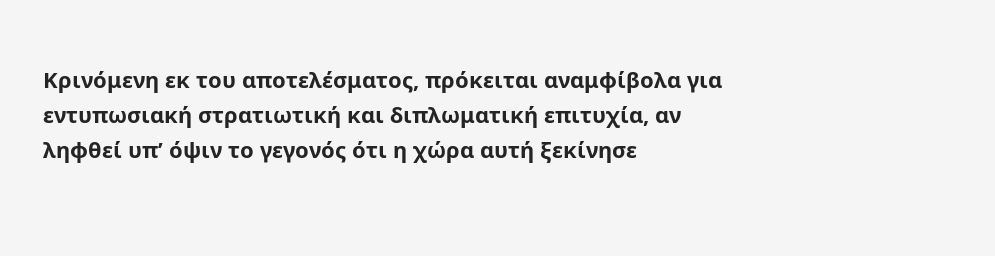Κρινόμενη εκ του αποτελέσματος, πρόκειται αναμφίβολα για εντυπωσιακή στρατιωτική και διπλωματική επιτυχία, αν ληφθεί υπ’ όψιν το γεγονός ότι η χώρα αυτή ξεκίνησε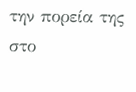την πορεία της στο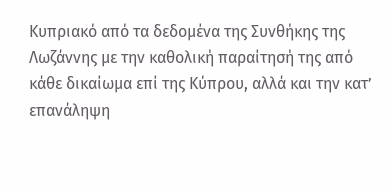Κυπριακό από τα δεδομένα της Συνθήκης της Λωζάννης με την καθολική παραίτησή της από κάθε δικαίωμα επί της Κύπρου, αλλά και την κατ’ επανάληψη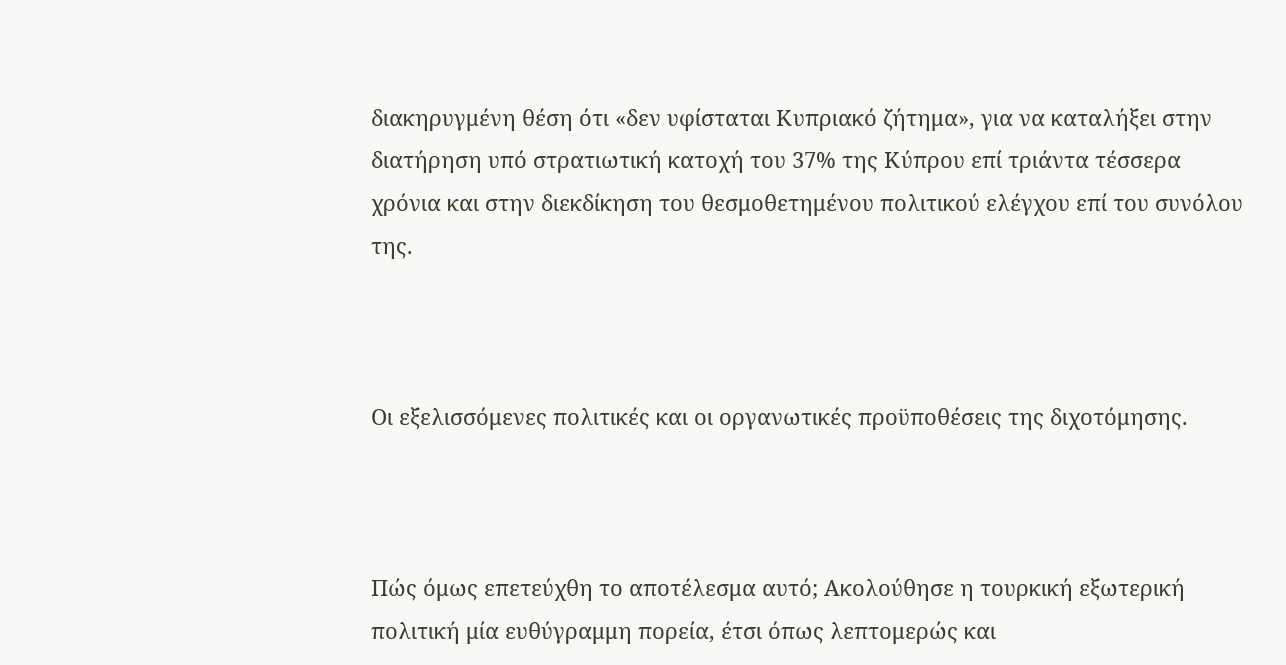διακηρυγμένη θέση ότι «δεν υφίσταται Κυπριακό ζήτημα», για να καταλήξει στην διατήρηση υπό στρατιωτική κατοχή του 37% της Κύπρου επί τριάντα τέσσερα χρόνια και στην διεκδίκηση του θεσμοθετημένου πολιτικού ελέγχου επί του συνόλου της.



Οι εξελισσόμενες πολιτικές και οι οργανωτικές προϋποθέσεις της διχοτόμησης.



Πώς όμως επετεύχθη το αποτέλεσμα αυτό; Ακολούθησε η τουρκική εξωτερική πολιτική μία ευθύγραμμη πορεία, έτσι όπως λεπτομερώς και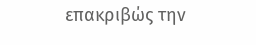επακριβώς την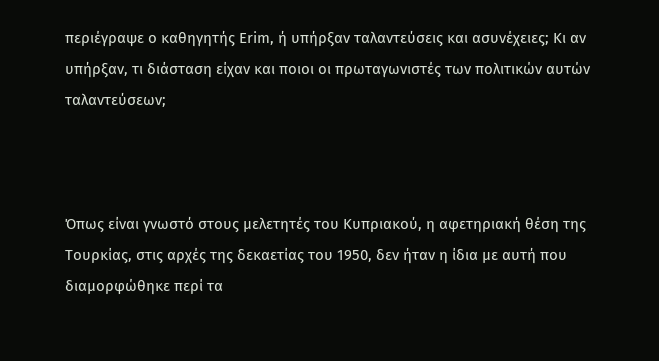περιέγραψε ο καθηγητής Erim, ή υπήρξαν ταλαντεύσεις και ασυνέχειες; Κι αν υπήρξαν, τι διάσταση είχαν και ποιοι οι πρωταγωνιστές των πολιτικών αυτών ταλαντεύσεων;



Όπως είναι γνωστό στους μελετητές του Κυπριακού, η αφετηριακή θέση της Τουρκίας, στις αρχές της δεκαετίας του 1950, δεν ήταν η ίδια με αυτή που διαμορφώθηκε περί τα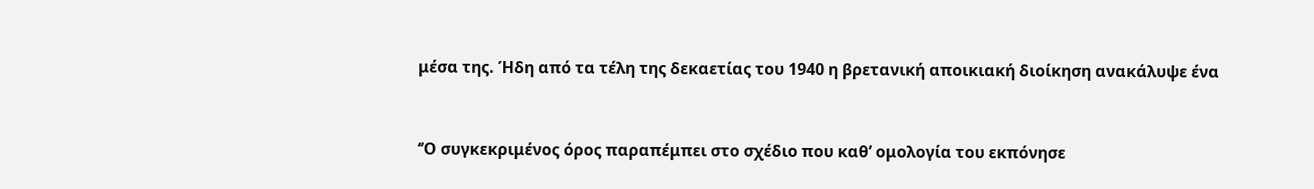μέσα της. Ήδη από τα τέλη της δεκαετίας του 1940 η βρετανική αποικιακή διοίκηση ανακάλυψε ένα



‘’Ο συγκεκριμένος όρος παραπέμπει στο σχέδιο που καθ’ ομολογία του εκπόνησε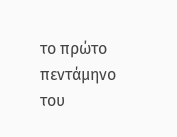το πρώτο πεντάμηνο του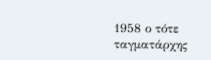1958 ο τότε ταγματάρχης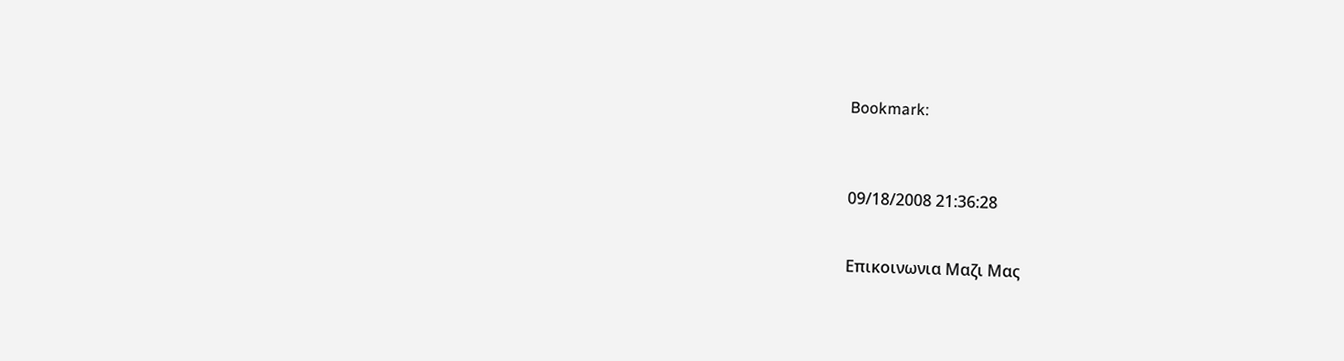Bookmark:



09/18/2008 21:36:28


Επικοινωνια Μαζι Μας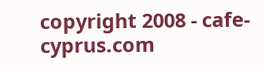copyright 2008 - cafe-cyprus.com